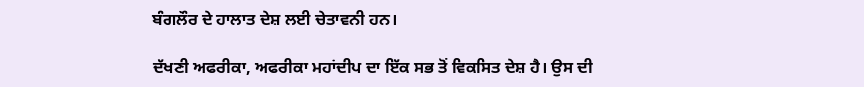ਬੰਗਲੌਰ ਦੇ ਹਾਲਾਤ ਦੇਸ਼ ਲਈ ਚੇਤਾਵਨੀ ਹਨ।

ਦੱਖਣੀ ਅਫਰੀਕਾ, ਅਫਰੀਕਾ ਮਹਾਂਦੀਪ ਦਾ ਇੱਕ ਸਭ ਤੋਂ ਵਿਕਸਿਤ ਦੇਸ਼ ਹੈ। ਉਸ ਦੀ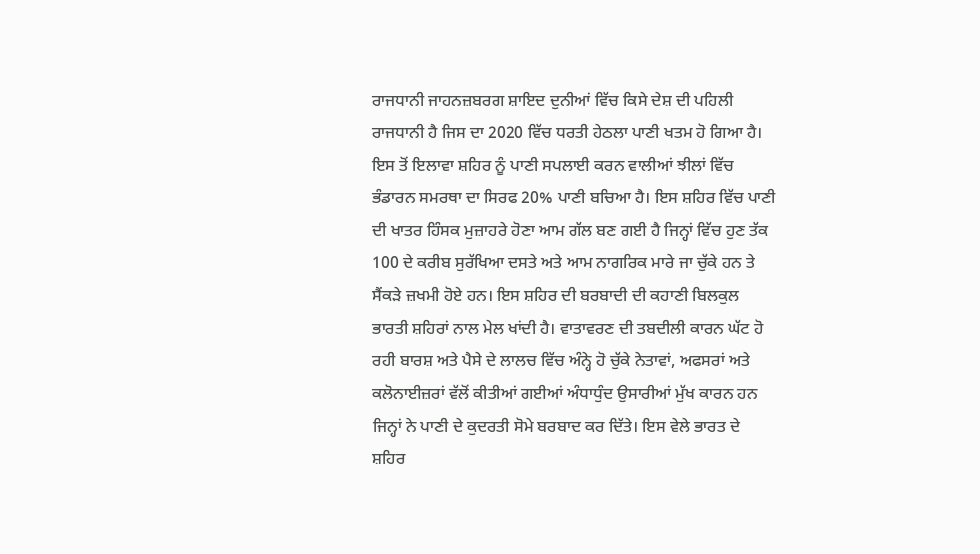ਰਾਜਧਾਨੀ ਜਾਹਨਜ਼ਬਰਗ ਸ਼ਾਇਦ ਦੁਨੀਆਂ ਵਿੱਚ ਕਿਸੇ ਦੇਸ਼ ਦੀ ਪਹਿਲੀ ਰਾਜਧਾਨੀ ਹੈ ਜਿਸ ਦਾ 2020 ਵਿੱਚ ਧਰਤੀ ਹੇਠਲਾ ਪਾਣੀ ਖਤਮ ਹੋ ਗਿਆ ਹੈ। ਇਸ ਤੋਂ ਇਲਾਵਾ ਸ਼ਹਿਰ ਨੂੰ ਪਾਣੀ ਸਪਲਾਈ ਕਰਨ ਵਾਲੀਆਂ ਝੀਲਾਂ ਵਿੱਚ ਭੰਡਾਰਨ ਸਮਰਥਾ ਦਾ ਸਿਰਫ 20% ਪਾਣੀ ਬਚਿਆ ਹੈ। ਇਸ ਸ਼ਹਿਰ ਵਿੱਚ ਪਾਣੀ ਦੀ ਖਾਤਰ ਹਿੰਸਕ ਮੁਜ਼ਾਹਰੇ ਹੋਣਾ ਆਮ ਗੱਲ ਬਣ ਗਈ ਹੈ ਜਿਨ੍ਹਾਂ ਵਿੱਚ ਹੁਣ ਤੱਕ 100 ਦੇ ਕਰੀਬ ਸੁਰੱਖਿਆ ਦਸਤੇ ਅਤੇ ਆਮ ਨਾਗਰਿਕ ਮਾਰੇ ਜਾ ਚੁੱਕੇ ਹਨ ਤੇ ਸੈਂਕੜੇ ਜ਼ਖਮੀ ਹੋਏ ਹਨ। ਇਸ ਸ਼ਹਿਰ ਦੀ ਬਰਬਾਦੀ ਦੀ ਕਹਾਣੀ ਬਿਲਕੁਲ ਭਾਰਤੀ ਸ਼ਹਿਰਾਂ ਨਾਲ ਮੇਲ ਖਾਂਦੀ ਹੈ। ਵਾਤਾਵਰਣ ਦੀ ਤਬਦੀਲੀ ਕਾਰਨ ਘੱਟ ਹੋ ਰਹੀ ਬਾਰਸ਼ ਅਤੇ ਪੈਸੇ ਦੇ ਲਾਲਚ ਵਿੱਚ ਅੰਨ੍ਹੇ ਹੋ ਚੁੱਕੇ ਨੇਤਾਵਾਂ, ਅਫਸਰਾਂ ਅਤੇ ਕਲੋਨਾਈਜ਼ਰਾਂ ਵੱਲੋਂ ਕੀਤੀਆਂ ਗਈਆਂ ਅੰਧਾਧੁੰਦ ਉਸਾਰੀਆਂ ਮੁੱਖ ਕਾਰਨ ਹਨ ਜਿਨ੍ਹਾਂ ਨੇ ਪਾਣੀ ਦੇ ਕੁਦਰਤੀ ਸੋਮੇ ਬਰਬਾਦ ਕਰ ਦਿੱਤੇ। ਇਸ ਵੇਲੇ ਭਾਰਤ ਦੇ ਸ਼ਹਿਰ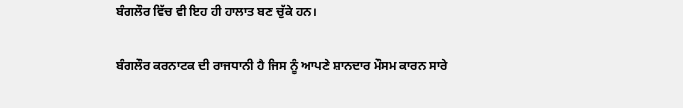ਬੰਗਲੌਰ ਵਿੱਚ ਵੀ ਇਹ ਹੀ ਹਾਲਾਤ ਬਣ ਚੁੱਕੇ ਹਨ।

ਬੰਗਲੌਰ ਕਰਨਾਟਕ ਦੀ ਰਾਜਧਾਨੀ ਹੈ ਜਿਸ ਨੂੰ ਆਪਣੇ ਸ਼ਾਨਦਾਰ ਮੌਸਮ ਕਾਰਨ ਸਾਰੇ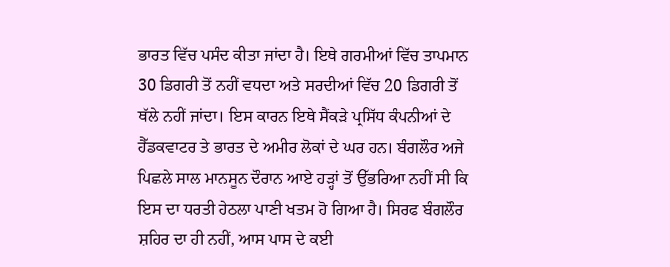ਭਾਰਤ ਵਿੱਚ ਪਸੰਦ ਕੀਤਾ ਜਾਂਦਾ ਹੈ। ਇਥੇ ਗਰਮੀਆਂ ਵਿੱਚ ਤਾਪਮਾਨ 30 ਡਿਗਰੀ ਤੋਂ ਨਹੀਂ ਵਧਦਾ ਅਤੇ ਸਰਦੀਆਂ ਵਿੱਚ 20 ਡਿਗਰੀ ਤੋਂ ਥੱਲੇ ਨਹੀਂ ਜਾਂਦਾ। ਇਸ ਕਾਰਨ ਇਥੇ ਸੈਂਕੜੇ ਪ੍ਰਸਿੱਧ ਕੰਪਨੀਆਂ ਦੇ ਹੈੱਡਕਵਾਟਰ ਤੇ ਭਾਰਤ ਦੇ ਅਮੀਰ ਲੋਕਾਂ ਦੇ ਘਰ ਹਨ। ਬੰਗਲੌਰ ਅਜੇ ਪਿਛਲੇ ਸਾਲ ਮਾਨਸੂਨ ਦੌਰਾਨ ਆਏ ਹੜ੍ਹਾਂ ਤੋਂ ਉੱਭਰਿਆ ਨਹੀਂ ਸੀ ਕਿ ਇਸ ਦਾ ਧਰਤੀ ਹੇਠਲਾ ਪਾਣੀ ਖਤਮ ਹੋ ਗਿਆ ਹੈ। ਸਿਰਫ ਬੰਗਲੌਰ ਸ਼ਹਿਰ ਦਾ ਹੀ ਨਹੀਂ, ਆਸ ਪਾਸ ਦੇ ਕਈ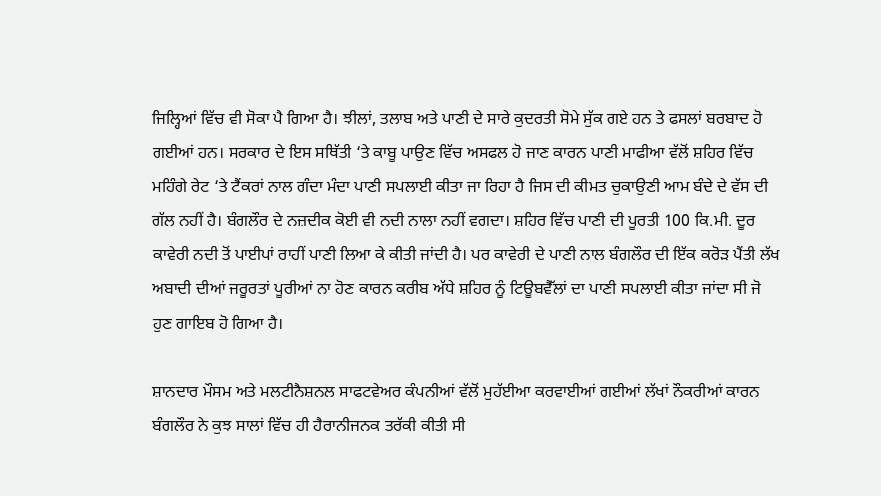ਜਿਲ੍ਹਿਆਂ ਵਿੱਚ ਵੀ ਸੋਕਾ ਪੈ ਗਿਆ ਹੈ। ਝੀਲਾਂ, ਤਲਾਬ ਅਤੇ ਪਾਣੀ ਦੇ ਸਾਰੇ ਕੁਦਰਤੀ ਸੋਮੇ ਸੁੱਕ ਗਏ ਹਨ ਤੇ ਫਸਲਾਂ ਬਰਬਾਦ ਹੋ ਗਈਆਂ ਹਨ। ਸਰਕਾਰ ਦੇ ਇਸ ਸਥਿੱਤੀ ‘ਤੇ ਕਾਬੂ ਪਾਉਣ ਵਿੱਚ ਅਸਫਲ ਹੋ ਜਾਣ ਕਾਰਨ ਪਾਣੀ ਮਾਫੀਆ ਵੱਲੋਂ ਸ਼ਹਿਰ ਵਿੱਚ ਮਹਿੰਗੇ ਰੇਟ ‘ਤੇ ਟੈਂਕਰਾਂ ਨਾਲ ਗੰਦਾ ਮੰਦਾ ਪਾਣੀ ਸਪਲਾਈ ਕੀਤਾ ਜਾ ਰਿਹਾ ਹੈ ਜਿਸ ਦੀ ਕੀਮਤ ਚੁਕਾਉਣੀ ਆਮ ਬੰਦੇ ਦੇ ਵੱਸ ਦੀ ਗੱਲ ਨਹੀਂ ਹੈ। ਬੰਗਲੌਰ ਦੇ ਨਜ਼ਦੀਕ ਕੋਈ ਵੀ ਨਦੀ ਨਾਲਾ ਨਹੀਂ ਵਗਦਾ। ਸ਼ਹਿਰ ਵਿੱਚ ਪਾਣੀ ਦੀ ਪੂਰਤੀ 100 ਕਿ.ਮੀ. ਦੂਰ ਕਾਵੇਰੀ ਨਦੀ ਤੋਂ ਪਾਈਪਾਂ ਰਾਹੀਂ ਪਾਣੀ ਲਿਆ ਕੇ ਕੀਤੀ ਜਾਂਦੀ ਹੈ। ਪਰ ਕਾਵੇਰੀ ਦੇ ਪਾਣੀ ਨਾਲ ਬੰਗਲੌਰ ਦੀ ਇੱਕ ਕਰੋੜ ਪੈਂਤੀ ਲੱਖ ਅਬਾਦੀ ਦੀਆਂ ਜਰੂਰਤਾਂ ਪੂਰੀਆਂ ਨਾ ਹੋਣ ਕਾਰਨ ਕਰੀਬ ਅੱਧੇ ਸ਼ਹਿਰ ਨੂੰ ਟਿਊਬਵੈੱਲਾਂ ਦਾ ਪਾਣੀ ਸਪਲਾਈ ਕੀਤਾ ਜਾਂਦਾ ਸੀ ਜੋ ਹੁਣ ਗਾਇਬ ਹੋ ਗਿਆ ਹੈ।

ਸ਼ਾਨਦਾਰ ਮੌਸਮ ਅਤੇ ਮਲਟੀਨੈਸ਼ਨਲ ਸਾਫਟਵੇਅਰ ਕੰਪਨੀਆਂ ਵੱਲੋਂ ਮੁਹੱਈਆ ਕਰਵਾਈਆਂ ਗਈਆਂ ਲੱਖਾਂ ਨੌਕਰੀਆਂ ਕਾਰਨ ਬੰਗਲੌਰ ਨੇ ਕੁਝ ਸਾਲਾਂ ਵਿੱਚ ਹੀ ਹੈਰਾਨੀਜਨਕ ਤਰੱਕੀ ਕੀਤੀ ਸੀ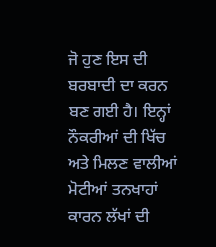ਜੋ ਹੁਣ ਇਸ ਦੀ ਬਰਬਾਦੀ ਦਾ ਕਰਨ ਬਣ ਗਈ ਹੈ। ਇਨ੍ਹਾਂ ਨੌਕਰੀਆਂ ਦੀ ਖਿੱਚ ਅਤੇ ਮਿਲਣ ਵਾਲੀਆਂ ਮੋਟੀਆਂ ਤਨਖਾਹਾਂ ਕਾਰਨ ਲੱਖਾਂ ਦੀ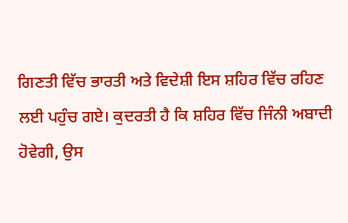ਗਿਣਤੀ ਵਿੱਚ ਭਾਰਤੀ ਅਤੇ ਵਿਦੇਸ਼ੀ ਇਸ ਸ਼ਹਿਰ ਵਿੱਚ ਰਹਿਣ ਲਈ ਪਹੁੰਚ ਗਏ। ਕੁਦਰਤੀ ਹੈ ਕਿ ਸ਼ਹਿਰ ਵਿੱਚ ਜਿੰਨੀ ਅਬਾਦੀ ਹੋਵੇਗੀ, ਉਸ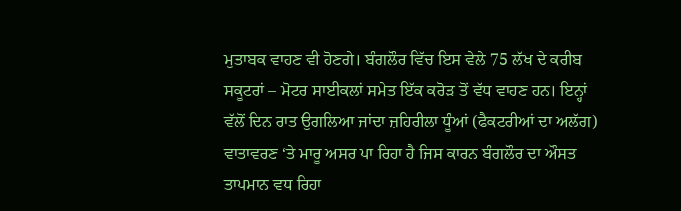ਮੁਤਾਬਕ ਵਾਹਣ ਵੀ ਹੋਣਗੇ। ਬੰਗਲੌਰ ਵਿੱਚ ਇਸ ਵੇਲੇ 75 ਲੱਖ ਦੇ ਕਰੀਬ ਸਕੂਟਰਾਂ – ਮੋਟਰ ਸਾਈਕਲਾਂ ਸਮੇਤ ਇੱਕ ਕਰੋੜ ਤੋਂ ਵੱਧ ਵਾਹਣ ਹਨ। ਇਨ੍ਹਾਂ ਵੱਲੋਂ ਦਿਨ ਰਾਤ ਉਗਲਿਆ ਜਾਂਦਾ ਜ਼ਹਿਰੀਲਾ ਧੂੰਆਂ (ਫੈਕਟਰੀਆਂ ਦਾ ਅਲੱਗ) ਵਾਤਾਵਰਣ ‘ਤੇ ਮਾਰੂ ਅਸਰ ਪਾ ਰਿਹਾ ਹੈ ਜਿਸ ਕਾਰਨ ਬੰਗਲੌਰ ਦਾ ਔਸਤ ਤਾਪਮਾਨ ਵਧ ਰਿਹਾ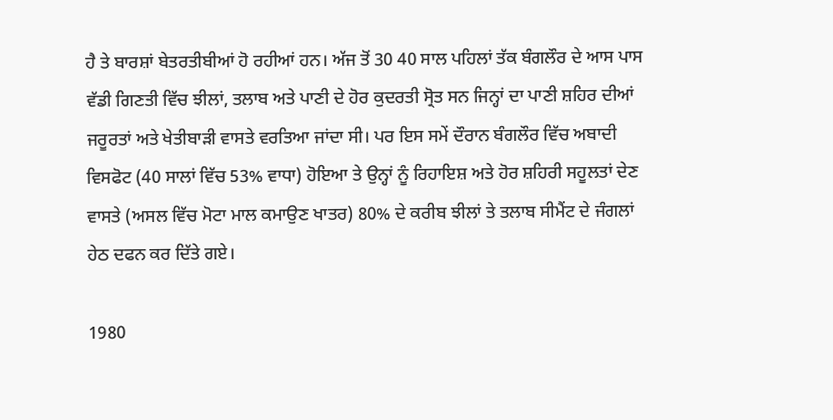ਹੈ ਤੇ ਬਾਰਸ਼ਾਂ ਬੇਤਰਤੀਬੀਆਂ ਹੋ ਰਹੀਆਂ ਹਨ। ਅੱਜ ਤੋਂ 30 40 ਸਾਲ ਪਹਿਲਾਂ ਤੱਕ ਬੰਗਲੌਰ ਦੇ ਆਸ ਪਾਸ ਵੱਡੀ ਗਿਣਤੀ ਵਿੱਚ ਝੀਲਾਂ, ਤਲਾਬ ਅਤੇ ਪਾਣੀ ਦੇ ਹੋਰ ਕੁਦਰਤੀ ਸ੍ਰੋਤ ਸਨ ਜਿਨ੍ਹਾਂ ਦਾ ਪਾਣੀ ਸ਼ਹਿਰ ਦੀਆਂ ਜਰੂਰਤਾਂ ਅਤੇ ਖੇਤੀਬਾੜੀ ਵਾਸਤੇ ਵਰਤਿਆ ਜਾਂਦਾ ਸੀ। ਪਰ ਇਸ ਸਮੇਂ ਦੌਰਾਨ ਬੰਗਲੌਰ ਵਿੱਚ ਅਬਾਦੀ ਵਿਸਫੋਟ (40 ਸਾਲਾਂ ਵਿੱਚ 53% ਵਾਧਾ) ਹੋਇਆ ਤੇ ਉਨ੍ਹਾਂ ਨੂੰ ਰਿਹਾਇਸ਼ ਅਤੇ ਹੋਰ ਸ਼ਹਿਰੀ ਸਹੂਲਤਾਂ ਦੇਣ ਵਾਸਤੇ (ਅਸਲ ਵਿੱਚ ਮੋਟਾ ਮਾਲ ਕਮਾਉਣ ਖਾਤਰ) 80% ਦੇ ਕਰੀਬ ਝੀਲਾਂ ਤੇ ਤਲਾਬ ਸੀਮੈਂਟ ਦੇ ਜੰਗਲਾਂ ਹੇਠ ਦਫਨ ਕਰ ਦਿੱਤੇ ਗਏ।

1980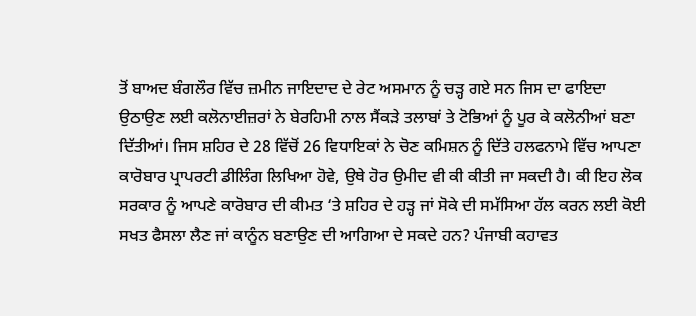ਤੋਂ ਬਾਅਦ ਬੰਗਲੌਰ ਵਿੱਚ ਜ਼ਮੀਨ ਜਾਇਦਾਦ ਦੇ ਰੇਟ ਅਸਮਾਨ ਨੂੰ ਚੜ੍ਹ ਗਏ ਸਨ ਜਿਸ ਦਾ ਫਾਇਦਾ ਉਠਾਉਣ ਲਈ ਕਲੋਨਾਈਜ਼ਰਾਂ ਨੇ ਬੇਰਹਿਮੀ ਨਾਲ ਸੈਂਕੜੇ ਤਲਾਬਾਂ ਤੇ ਟੋਭਿਆਂ ਨੂੰ ਪੂਰ ਕੇ ਕਲੋਨੀਆਂ ਬਣਾ ਦਿੱਤੀਆਂ। ਜਿਸ ਸ਼ਹਿਰ ਦੇ 28 ਵਿੱਚੋਂ 26 ਵਿਧਾਇਕਾਂ ਨੇ ਚੋਣ ਕਮਿਸ਼ਨ ਨੂੰ ਦਿੱਤੇ ਹਲਫਨਾਮੇ ਵਿੱਚ ਆਪਣਾ ਕਾਰੋਬਾਰ ਪ੍ਰਾਪਰਟੀ ਡੀਲਿੰਗ ਲਿਖਿਆ ਹੋਵੇ, ਉਥੇ ਹੋਰ ਉਮੀਦ ਵੀ ਕੀ ਕੀਤੀ ਜਾ ਸਕਦੀ ਹੈ। ਕੀ ਇਹ ਲੋਕ ਸਰਕਾਰ ਨੂੰ ਆਪਣੇ ਕਾਰੋਬਾਰ ਦੀ ਕੀਮਤ ‘ਤੇ ਸ਼ਹਿਰ ਦੇ ਹੜ੍ਹ ਜਾਂ ਸੋਕੇ ਦੀ ਸਮੱਸਿਆ ਹੱਲ ਕਰਨ ਲਈ ਕੋਈ ਸਖਤ ਫੈਸਲਾ ਲੈਣ ਜਾਂ ਕਾਨੂੰਨ ਬਣਾਉਣ ਦੀ ਆਗਿਆ ਦੇ ਸਕਦੇ ਹਨ? ਪੰਜਾਬੀ ਕਹਾਵਤ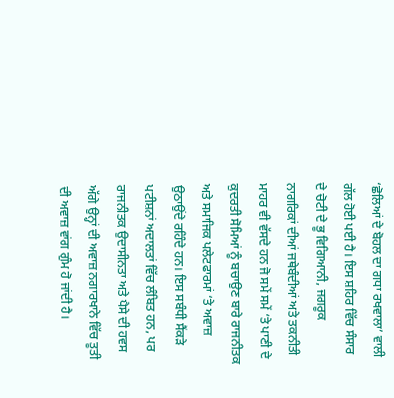‘ਛੋਲਿਆਂ ਦੇ ਬੋਹਲ ਦਾ ਗਧਾ ਰਖਵਾਲਾ’ ਵਾਲੀ ਗੱਲ ਹੋਈ ਪਈ ਹੈ। ਇਸ ਸ਼ਹਿਰ ਵਿੱਚ ਸੰਸਾਰ ਦੇ ਚੋਟੀ ਦੇ ਭੂ ਵਿਗਿਆਨੀ, ਜਗਰੂਕ ਨਾਗਰਿਕਾਂ ਦੀਆਂ ਜਥੇਬੰਦੀਆਂ ਅਤੇ ਤਕਨੀਤੀ ਮਾਹਰ ਵੀ ਵੱਸਦੇ ਹਨ ਜੋ ਸਮੇਂ ਸਮੇਂ ‘ਤੇ ਪਾਣੀ ਦੇ ਕੁਦਰਤੀ ਸੋਮਿਆਂ ਨੂੰ ਬਚਾਉਣ ਬਾਰੇ ਰਾਜਨੀਤਕ ਅਤੇ ਸਮਾਜਿਕ ਪਲੇਟਫਾਰਮਾਂ ‘ਤੇ ਅਵਾਜ਼ ਉਠਾਉਂਦੇ ਰਹਿੰਦੇ ਹਨ। ਇਸ ਸਬੰਧੀ ਸੈਂਕੜੇ ਪਟੀਸ਼ਨਾਂ ਅਦਾਲਤਾਂ ਵਿੱਚ ਲੰਬਿਤ ਹਨ, ਪਰ ਰਾਜਨੀਤਕ ਉਦਾਸੀਨਤਾ ਅਤੇ ਪੈਸੇ ਦੀ ਹਵਸ ਅੱਗੇ ਉਨ੍ਹਾਂ ਦੀ ਅਵਾਜ਼ ਨਗਾਰਖਾਨੇ ਵਿੱਚ ਤੂਤੀ ਦੀ ਅਵਾਜ਼ ਵਾਂਗ ਗੁੰਮ ਹੋ ਜਾਂਦੀ ਹੈ।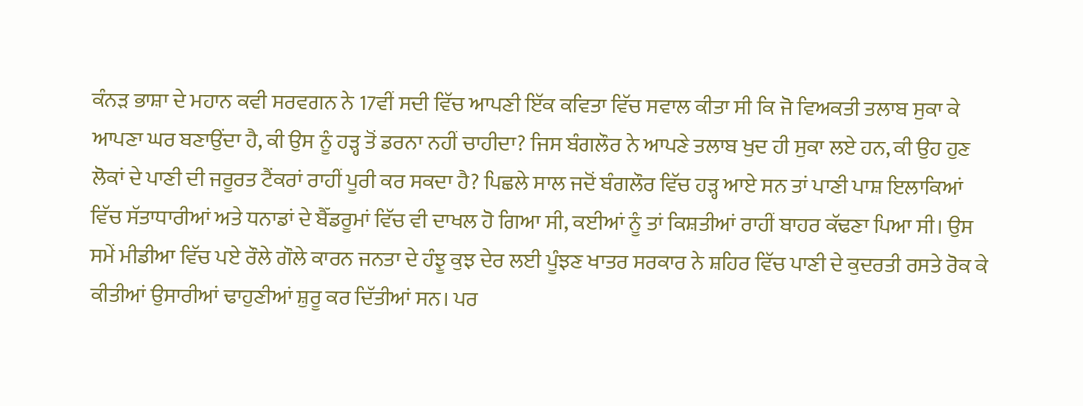ਕੰਨੜ ਭਾਸ਼ਾ ਦੇ ਮਹਾਨ ਕਵੀ ਸਰਵਗਨ ਨੇ 17ਵੀਂ ਸਦੀ ਵਿੱਚ ਆਪਣੀ ਇੱਕ ਕਵਿਤਾ ਵਿੱਚ ਸਵਾਲ ਕੀਤਾ ਸੀ ਕਿ ਜੋ ਵਿਅਕਤੀ ਤਲਾਬ ਸੁਕਾ ਕੇ ਆਪਣਾ ਘਰ ਬਣਾਉਂਦਾ ਹੈ, ਕੀ ਉਸ ਨੂੰ ਹੜ੍ਹ ਤੋਂ ਡਰਨਾ ਨਹੀਂ ਚਾਹੀਦਾ? ਜਿਸ ਬੰਗਲੌਰ ਨੇ ਆਪਣੇ ਤਲਾਬ ਖੁਦ ਹੀ ਸੁਕਾ ਲਏ ਹਨ, ਕੀ ਉਹ ਹੁਣ ਲੋਕਾਂ ਦੇ ਪਾਣੀ ਦੀ ਜਰੂਰਤ ਟੈਂਕਰਾਂ ਰਾਹੀਂ ਪੂਰੀ ਕਰ ਸਕਦਾ ਹੈ? ਪਿਛਲੇ ਸਾਲ ਜਦੋਂ ਬੰਗਲੌਰ ਵਿੱਚ ਹੜ੍ਹ ਆਏ ਸਨ ਤਾਂ ਪਾਣੀ ਪਾਸ਼ ਇਲਾਕਿਆਂ ਵਿੱਚ ਸੱਤਾਧਾਰੀਆਂ ਅਤੇ ਧਨਾਡਾਂ ਦੇ ਬੈੱਡਰੂਮਾਂ ਵਿੱਚ ਵੀ ਦਾਖਲ ਹੋ ਗਿਆ ਸੀ, ਕਈਆਂ ਨੂੰ ਤਾਂ ਕਿਸ਼ਤੀਆਂ ਰਾਹੀਂ ਬਾਹਰ ਕੱਢਣਾ ਪਿਆ ਸੀ। ਉਸ ਸਮੇਂ ਮੀਡੀਆ ਵਿੱਚ ਪਏ ਰੌਲੇ ਗੌਲੇ ਕਾਰਨ ਜਨਤਾ ਦੇ ਹੰਝੂ ਕੁਝ ਦੇਰ ਲਈ ਪੂੰਝਣ ਖਾਤਰ ਸਰਕਾਰ ਨੇ ਸ਼ਹਿਰ ਵਿੱਚ ਪਾਣੀ ਦੇ ਕੁਦਰਤੀ ਰਸਤੇ ਰੋਕ ਕੇ ਕੀਤੀਆਂ ਉਸਾਰੀਆਂ ਢਾਹੁਣੀਆਂ ਸ਼ੁਰੂ ਕਰ ਦਿੱਤੀਆਂ ਸਨ। ਪਰ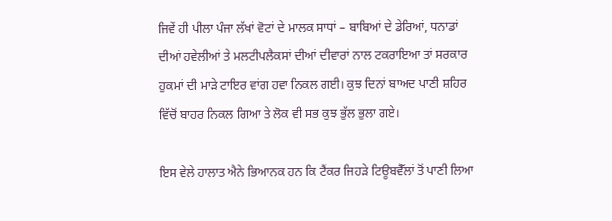ਜਿਵੇਂ ਹੀ ਪੀਲਾ ਪੰਜਾ ਲੱਖਾਂ ਵੋਟਾਂ ਦੇ ਮਾਲਕ ਸਾਧਾਂ – ਬਾਬਿਆਂ ਦੇ ਡੇਰਿਆਂ, ਧਨਾਡਾਂ ਦੀਆਂ ਹਵੇਲੀਆਂ ਤੇ ਮਲਟੀਪਲੈਕਸਾਂ ਦੀਆਂ ਦੀਵਾਰਾਂ ਨਾਲ ਟਕਰਾਇਆ ਤਾਂ ਸਰਕਾਰ ਹੁਕਮਾਂ ਦੀ ਮਾੜੇ ਟਾਇਰ ਵਾਂਗ ਹਵਾ ਨਿਕਲ ਗਈ। ਕੁਝ ਦਿਨਾਂ ਬਾਅਦ ਪਾਣੀ ਸ਼ਹਿਰ ਵਿੱਚੋਂ ਬਾਹਰ ਨਿਕਲ ਗਿਆ ਤੇ ਲੋਕ ਵੀ ਸਭ ਕੁਝ ਭੁੱਲ ਭੁਲਾ ਗਏ।

ਇਸ ਵੇਲੇ ਹਾਲਾਤ ਐਨੇ ਭਿਆਨਕ ਹਨ ਕਿ ਟੈਂਕਰ ਜਿਹੜੇ ਟਿਊਬਵੈੱਲਾਂ ਤੋਂ ਪਾਣੀ ਲਿਆ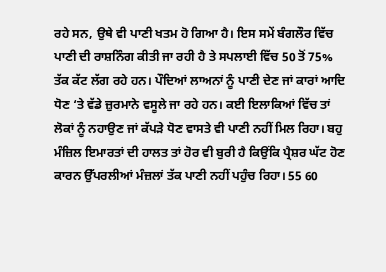ਰਹੇ ਸਨ, ਉਥੇ ਵੀ ਪਾਣੀ ਖਤਮ ਹੋ ਗਿਆ ਹੈ। ਇਸ ਸਮੇਂ ਬੰਗਲੌਰ ਵਿੱਚ ਪਾਣੀ ਦੀ ਰਾਸ਼ਨਿੰਗ ਕੀਤੀ ਜਾ ਰਹੀ ਹੈ ਤੇ ਸਪਲਾਈ ਵਿੱਚ 50 ਤੋਂ 75% ਤੱਕ ਕੱਟ ਲੱਗ ਰਹੇ ਹਨ। ਪੌਦਿਆਂ ਲਾਅਨਾਂ ਨੂੰ ਪਾਣੀ ਦੇਣ ਜਾਂ ਕਾਰਾਂ ਆਦਿ ਧੋਣ ‘ਤੇ ਵੱਡੇ ਜ਼ੁਰਮਾਨੇ ਵਸੂਲੇ ਜਾ ਰਹੇ ਹਨ। ਕਈ ਇਲਾਕਿਆਂ ਵਿੱਚ ਤਾਂ ਲੋਕਾਂ ਨੂੰ ਨਹਾਉਣ ਜਾਂ ਕੱਪੜੇ ਧੋਣ ਵਾਸਤੇ ਵੀ ਪਾਣੀ ਨਹੀਂ ਮਿਲ ਰਿਹਾ। ਬਹੁ ਮੰਜ਼ਿਲ ਇਮਾਰਤਾਂ ਦੀ ਹਾਲਤ ਤਾਂ ਹੋਰ ਵੀ ਬੁਰੀ ਹੈ ਕਿਉਂਕਿ ਪ੍ਰੈਸ਼ਰ ਘੱਟ ਹੋਣ ਕਾਰਨ ਉੱਪਰਲੀਆਂ ਮੰਜ਼ਲਾਂ ਤੱਕ ਪਾਣੀ ਨਹੀਂ ਪਹੁੰਚ ਰਿਹਾ। 55 60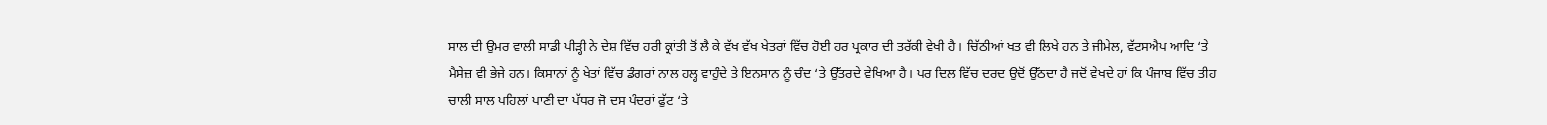ਸਾਲ ਦੀ ਉਮਰ ਵਾਲੀ ਸਾਡੀ ਪੀੜ੍ਹੀ ਨੇ ਦੇਸ਼ ਵਿੱਚ ਹਰੀ ਕ੍ਰਾਂਤੀ ਤੋਂ ਲੈ ਕੇ ਵੱਖ ਵੱਖ ਖੇਤਰਾਂ ਵਿੱਚ ਹੋਈ ਹਰ ਪ੍ਰਕਾਰ ਦੀ ਤਰੱਕੀ ਵੇਖੀ ਹੈ। ਚਿੱਠੀਆਂ ਖਤ ਵੀ ਲਿਖੇ ਹਨ ਤੇ ਜੀਮੇਲ, ਵੱਟਸਐਪ ਆਦਿ ‘ਤੇ ਮੈਸੇਜ਼ ਵੀ ਭੇਜੇ ਹਨ। ਕਿਸਾਨਾਂ ਨੂੰ ਖੇਤਾਂ ਵਿੱਚ ਡੰਗਰਾਂ ਨਾਲ ਹਲ੍ਹ ਵਾਹੁੰਦੇ ਤੇ ਇਨਸਾਨ ਨੂੰ ਚੰਦ ‘ਤੇ ਉੱਤਰਦੇ ਵੇਖਿਆ ਹੈ। ਪਰ ਦਿਲ ਵਿੱਚ ਦਰਦ ਉਦੋਂ ਉੱਠਦਾ ਹੈ ਜਦੋਂ ਵੇਖਦੇ ਹਾਂ ਕਿ ਪੰਜਾਬ ਵਿੱਚ ਤੀਹ ਚਾਲੀ ਸਾਲ ਪਹਿਲਾਂ ਪਾਣੀ ਦਾ ਪੱਧਰ ਜੋ ਦਸ ਪੰਦਰਾਂ ਫੁੱਟ ‘ਤੇ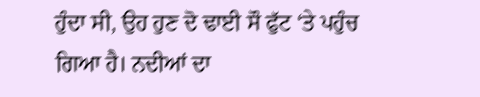ਹੁੰਦਾ ਸੀ, ਉਹ ਹੁਣ ਦੋ ਢਾਈ ਸੌ ਫੁੱਟ ‘ਤੇ ਪਹੁੰਚ ਗਿਆ ਹੈ। ਨਦੀਆਂ ਦਾ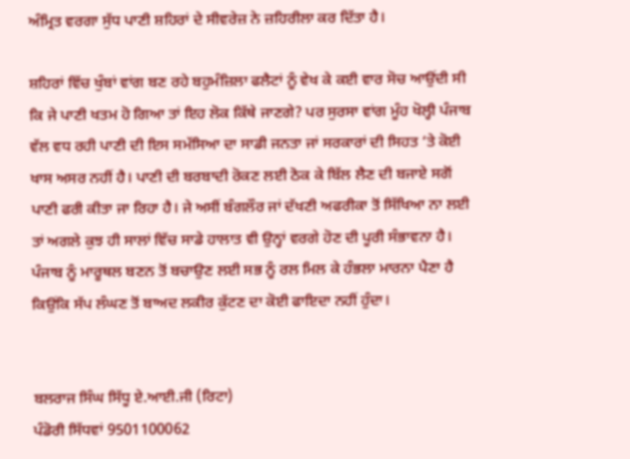ਅੰਮ੍ਰਿਤ ਵਰਗਾ ਸੁੱਧ ਪਾਣੀ ਸ਼ਹਿਰਾਂ ਦੇ ਸੀਵਰੇਜ਼ ਨੇ ਜ਼ਹਿਰੀਲਾ ਕਰ ਦਿੱਤਾ ਹੈ।

ਸ਼ਹਿਰਾਂ ਵਿੱਚ ਖੁੰਬਾਂ ਵਾਂਗ ਬਣ ਰਹੇ ਬਹੁਮੰਜ਼ਿਲਾ ਫਲੈਟਾਂ ਨੂੰ ਵੇਖ ਕੇ ਕਈ ਵਾਰ ਸੋਚ ਆਉਂਦੀ ਸੀ ਕਿ ਜੇ ਪਾਣੀ ਖਤਮ ਹੋ ਗਿਆ ਤਾਂ ਇਹ ਲੋਕ ਕਿੱਥੇ ਜਾਣਗੇ? ਪਰ ਸੁਰਸਾ ਵਾਂਗ ਮੂੰਹ ਖੋਲ੍ਹੀ ਪੰਜਾਬ ਵੱਲ ਵਧ ਰਹੀ ਪਾਣੀ ਦੀ ਇਸ ਸਮੱਸਿਆ ਦਾ ਸਾਡੀ ਜਨਤਾ ਜਾਂ ਸਰਕਾਰਾਂ ਦੀ ਸਿਹਤ ‘ਤੇ ਕੋਈ ਖਾਸ ਅਸਰ ਨਹੀਂ ਹੈ। ਪਾਣੀ ਦੀ ਬਰਬਾਦੀ ਰੋਕਣ ਲਈ ਠੋਕ ਕੇ ਬਿੱਲ ਲੈਣ ਦੀ ਬਜਾਏ ਸਗੋਂ ਪਾਣੀ ਫਰੀ ਕੀਤਾ ਜਾ ਰਿਹਾ ਹੈ। ਜੇ ਅਸੀਂ ਬੰਗਲੌਰ ਜਾਂ ਦੱਖਣੀ ਅਫਰੀਕਾ ਤੋਂ ਸਿੱਖਿਆ ਨਾ ਲਈ ਤਾਂ ਅਗਲੇ ਕੁਝ ਹੀ ਸਾਲਾਂ ਵਿੱਚ ਸਾਡੇ ਹਾਲਾਤ ਵੀ ਉਨ੍ਹਾਂ ਵਰਗੇ ਹੋਣ ਦੀ ਪੂਰੀ ਸੰਭਾਵਨਾ ਹੈ। ਪੰਜਾਬ ਨੂੰ ਮਾਰੂਥਲ ਬਣਨ ਤੋਂ ਬਚਾਉਣ ਲਈ ਸਭ ਨੂੰ ਰਲ ਮਿਲ ਕੇ ਹੰਭਲਾ ਮਾਰਨਾ ਪੈਣਾ ਹੈ ਕਿਉਂਕਿ ਸੱਪ ਲੰਘਣ ਤੋਂ ਬਾਅਦ ਲਕੀਰ ਕੁੱਟਣ ਦਾ ਕੋਈ ਫਾਇਦਾ ਨਹੀਂ ਹੁੰਦਾ।


ਬਲਰਾਜ ਸਿੰਘ ਸਿੱਧੂ ਏ.ਆਈ.ਜੀ (ਰਿਟਾ)
ਪੰਡੋਰੀ ਸਿੱਧਵਾਂ 9501100062